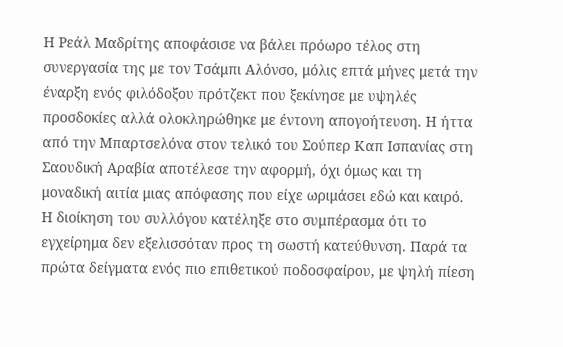Η Ρεάλ Μαδρίτης αποφάσισε να βάλει πρόωρο τέλος στη συνεργασία της με τον Τσάμπι Αλόνσο, μόλις επτά μήνες μετά την έναρξη ενός φιλόδοξου πρότζεκτ που ξεκίνησε με υψηλές προσδοκίες αλλά ολοκληρώθηκε με έντονη απογοήτευση. Η ήττα από την Μπαρτσελόνα στον τελικό του Σούπερ Καπ Ισπανίας στη Σαουδική Αραβία αποτέλεσε την αφορμή, όχι όμως και τη μοναδική αιτία μιας απόφασης που είχε ωριμάσει εδώ και καιρό.
Η διοίκηση του συλλόγου κατέληξε στο συμπέρασμα ότι το εγχείρημα δεν εξελισσόταν προς τη σωστή κατεύθυνση. Παρά τα πρώτα δείγματα ενός πιο επιθετικού ποδοσφαίρου, με ψηλή πίεση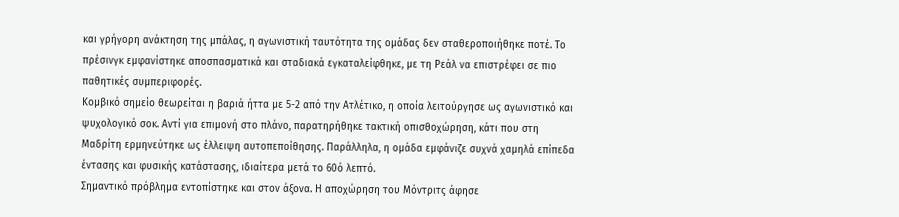και γρήγορη ανάκτηση της μπάλας, η αγωνιστική ταυτότητα της ομάδας δεν σταθεροποιήθηκε ποτέ. Το πρέσινγκ εμφανίστηκε αποσπασματικά και σταδιακά εγκαταλείφθηκε, με τη Ρεάλ να επιστρέφει σε πιο παθητικές συμπεριφορές.
Κομβικό σημείο θεωρείται η βαριά ήττα με 5-2 από την Ατλέτικο, η οποία λειτούργησε ως αγωνιστικό και ψυχολογικό σοκ. Αντί για επιμονή στο πλάνο, παρατηρήθηκε τακτική οπισθοχώρηση, κάτι που στη Μαδρίτη ερμηνεύτηκε ως έλλειψη αυτοπεποίθησης. Παράλληλα, η ομάδα εμφάνιζε συχνά χαμηλά επίπεδα έντασης και φυσικής κατάστασης, ιδιαίτερα μετά το 60ό λεπτό.
Σημαντικό πρόβλημα εντοπίστηκε και στον άξονα. Η αποχώρηση του Μόντριτς άφησε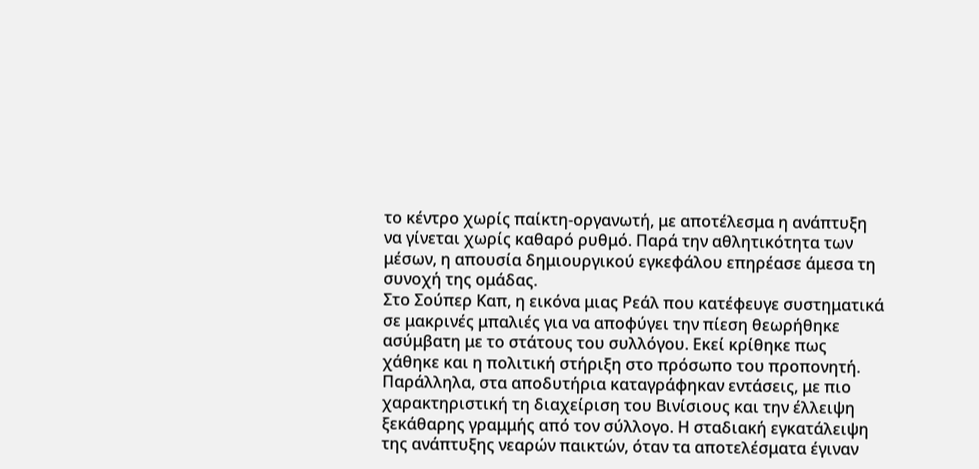το κέντρο χωρίς παίκτη-οργανωτή, με αποτέλεσμα η ανάπτυξη να γίνεται χωρίς καθαρό ρυθμό. Παρά την αθλητικότητα των μέσων, η απουσία δημιουργικού εγκεφάλου επηρέασε άμεσα τη συνοχή της ομάδας.
Στο Σούπερ Καπ, η εικόνα μιας Ρεάλ που κατέφευγε συστηματικά σε μακρινές μπαλιές για να αποφύγει την πίεση θεωρήθηκε ασύμβατη με το στάτους του συλλόγου. Εκεί κρίθηκε πως χάθηκε και η πολιτική στήριξη στο πρόσωπο του προπονητή.
Παράλληλα, στα αποδυτήρια καταγράφηκαν εντάσεις, με πιο χαρακτηριστική τη διαχείριση του Βινίσιους και την έλλειψη ξεκάθαρης γραμμής από τον σύλλογο. Η σταδιακή εγκατάλειψη της ανάπτυξης νεαρών παικτών, όταν τα αποτελέσματα έγιναν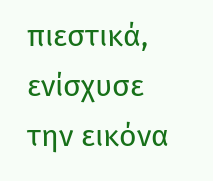πιεστικά, ενίσχυσε την εικόνα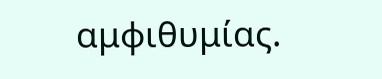αμφιθυμίας.